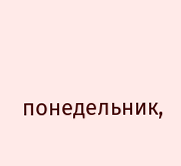понедельник,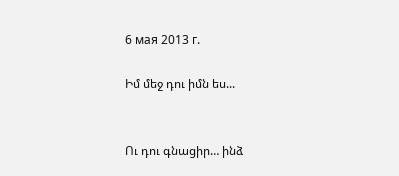6 мая 2013 г.

Իմ մեջ դու իմն ես...


Ու դու գնացիր… ինձ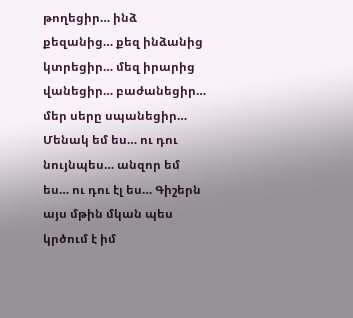թողեցիր… ինձ քեզանից… քեզ ինձանից կտրեցիր… մեզ իրարից վանեցիր… բաժանեցիր… մեր սերը սպանեցիր…
Մենակ եմ ես… ու դու նույնպես… անզոր եմ ես… ու դու էլ ես… Գիշերն այս մթին մկան պես կրծում է իմ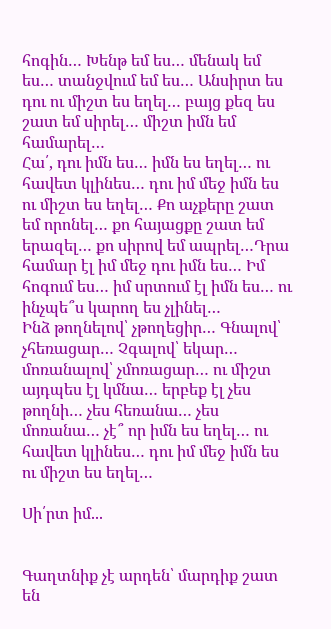հոգին… Խենթ եմ ես… մենակ եմ ես… տանջվում եմ ես… Անսիրտ ես դու ու միշտ ես եղել… բայց քեզ ես շատ եմ սիրել… միշտ իմն եմ համարել…
Հա՛, դու իմն ես… իմն ես եղել… ու հավետ կլինես… դու իմ մեջ իմն ես ու միշտ ես եղել… Քո աչքերը շատ եմ որոնել… քո հայացքը շատ եմ երազել… քո սիրով եմ ապրել…Դրա համար էլ իմ մեջ դու իմն ես… Իմ հոգում ես… իմ սրտում էլ իմն ես… ու ինչպե՞ս կարող ես չլինել…
Ինձ թողնելով՝ չթողեցիր… Գնալով՝  չհեռացար… Չգալով՝ եկար… մոռանալով՝ չմոռացար… ու միշտ այդպես էլ կմնա… երբեք էլ չես թողնի… չես հեռանա… չես մոռանա… չէ՞ որ իմն ես եղել… ու հավետ կլինես… դու իմ մեջ իմն ես ու միշտ ես եղել…

Սի՛րտ իմ...


Գաղտնիք չէ արդեն՝ մարդիք շատ են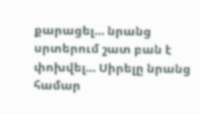քարացել… նրանց սրտերում շատ բան է փոխվել… Սիրելը նրանց համար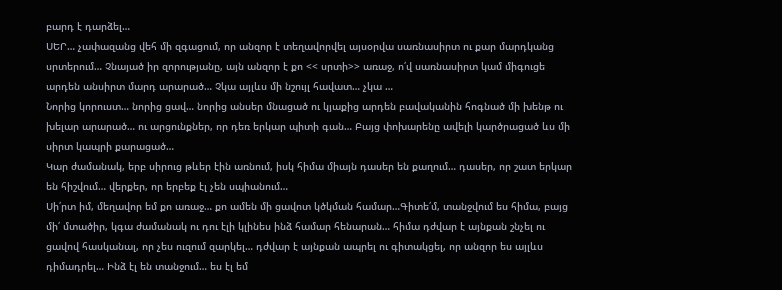բարդ է դարձել…
ՍԵՐ… չափազանց վեհ մի զգացում, որ անզոր է տեղավորվել այսօրվա սառնասիրտ ու քար մարդկանց սրտերում… Չնայած իր զորությանը, այն անզոր է քո << սրտի>> առաջ, ո՛վ սառնասիրտ կամ միգուցե արդեն անսիրտ մարդ արարած… Չկա այլևս մի նշույլ հավատ… չկա …
Նորից կորուստ… նորից ցավ… նորից անսեր մնացած ու կյաքից արդեն բավականին հոգնած մի խենթ ու խելար արարած… ու արցունքներ, որ դեռ երկար պիտի գան… Բայց փոխարենը ավելի կարծրացած ևս մի սիրտ կապրի քարացած…
Կար ժամանակ, երբ սիրուց թևեր էին առնում, իսկ հիմա միայն դասեր են քաղում… դասեր, որ շատ երկար են հիշվում… վերքեր, որ երբեք էլ չեն սպիանում…
Սի՛րտ իմ, մեղավոր եմ քո առաջ… քո ամեն մի ցավոտ կծկման համար…Գիտե՛մ, տանջվում ես հիմա, բայց մի՛ մտածիր, կգա ժամանակ ու դու էլի կլինես ինձ համար հենարան… հիմա դժվար է այնքան շնչել ու ցավով հասկանալ, որ չես ուզում զարկել… դժվար է այնքան ապրել ու գիտակցել, որ անզոր ես այլևս դիմադրել… Ինձ էլ են տանջում… ես էլ եմ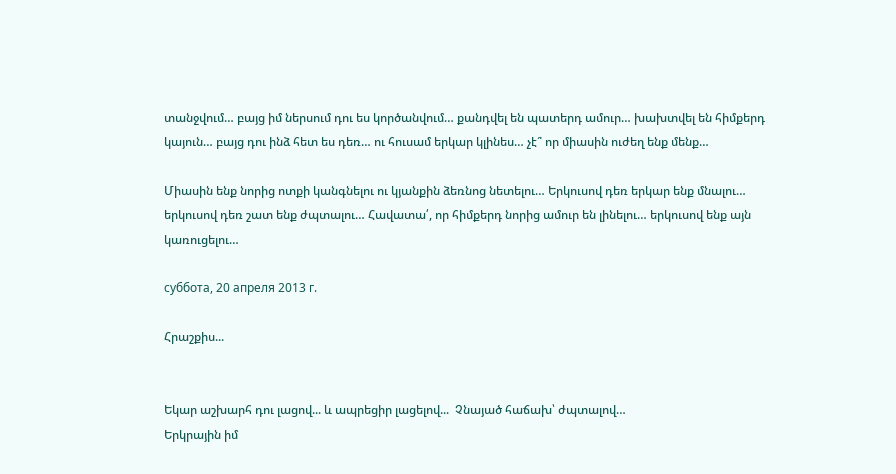տանջվում… բայց իմ ներսում դու ես կործանվում… քանդվել են պատերդ ամուր… խախտվել են հիմքերդ կայուն… բայց դու ինձ հետ ես դեռ… ու հուսամ երկար կլինես… չէ՞ որ միասին ուժեղ ենք մենք…

Միասին ենք նորից ոտքի կանգնելու ու կյանքին ձեռնոց նետելու… Երկուսով դեռ երկար ենք մնալու… երկուսով դեռ շատ ենք ժպտալու… Հավատա՛, որ հիմքերդ նորից ամուր են լինելու… երկուսով ենք այն կառուցելու…

суббота, 20 апреля 2013 г.

Հրաշքիս...


Եկար աշխարհ դու լացով... և ապրեցիր լացելով...  Չնայած հաճախ՝ ժպտալով…
Երկրային իմ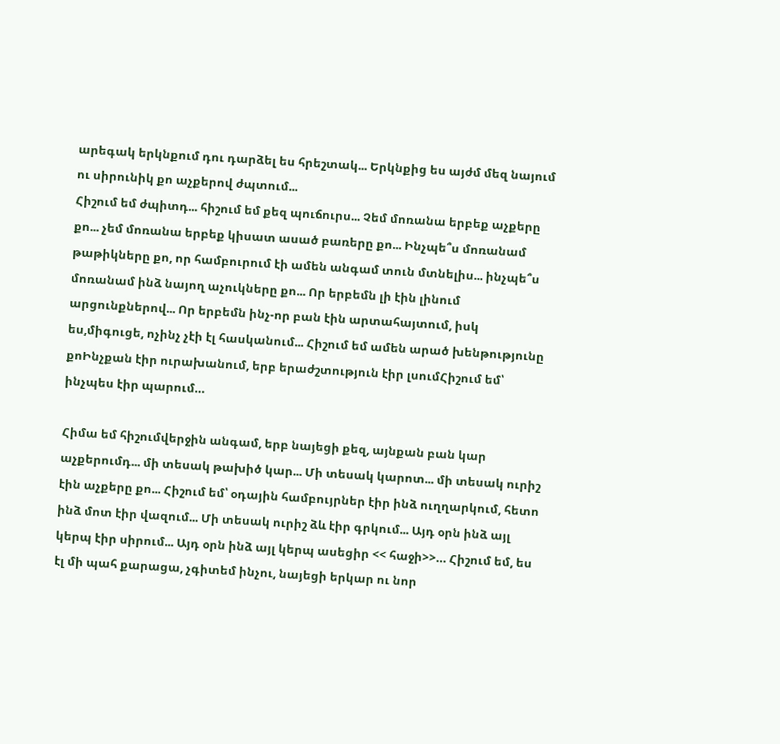արեգակ երկնքում դու դարձել ես հրեշտակ... Երկնքից ես այժմ մեզ նայում ու սիրունիկ քո աչքերով ժպտում...
Հիշում եմ ժպիտդ... հիշում եմ քեզ պուճուրս... Չեմ մոռանա երբեք աչքերը քո... չեմ մոռանա երբեք կիսատ ասած բառերը քո... Ինչպե՞ս մոռանամ թաթիկները քո, որ համբուրում էի ամեն անգամ տուն մտնելիս... ինչպե՞ս մոռանամ ինձ նայող աչուկները քո... Որ երբեմն լի էին լինում արցունքներով... Որ երբեմն ինչ-որ բան էին արտահայտում, իսկ ես,միգուցե, ոչինչ չէի էլ հասկանում... Հիշում եմ ամեն արած խենթությունը քոԻնչքան էիր ուրախանում, երբ երաժշտություն էիր լսումՀիշում եմ՝ ինչպես էիր պարում…

Հիմա եմ հիշումվերջին անգամ, երբ նայեցի քեզ, այնքան բան կար աչքերումդ... մի տեսակ թախիծ կար... Մի տեսակ կարոտ... մի տեսակ ուրիշ էին աչքերը քո... Հիշում եմ՝ օդային համբույրներ էիր ինձ ուղղարկում, հետո ինձ մոտ էիր վազում... Մի տեսակ ուրիշ ձև էիր գրկում... Այդ օրն ինձ այլ կերպ էիր սիրում... Այդ օրն ինձ այլ կերպ ասեցիր << հաջի>>… Հիշում եմ, ես էլ մի պահ քարացա, չգիտեմ ինչու, նայեցի երկար ու նոր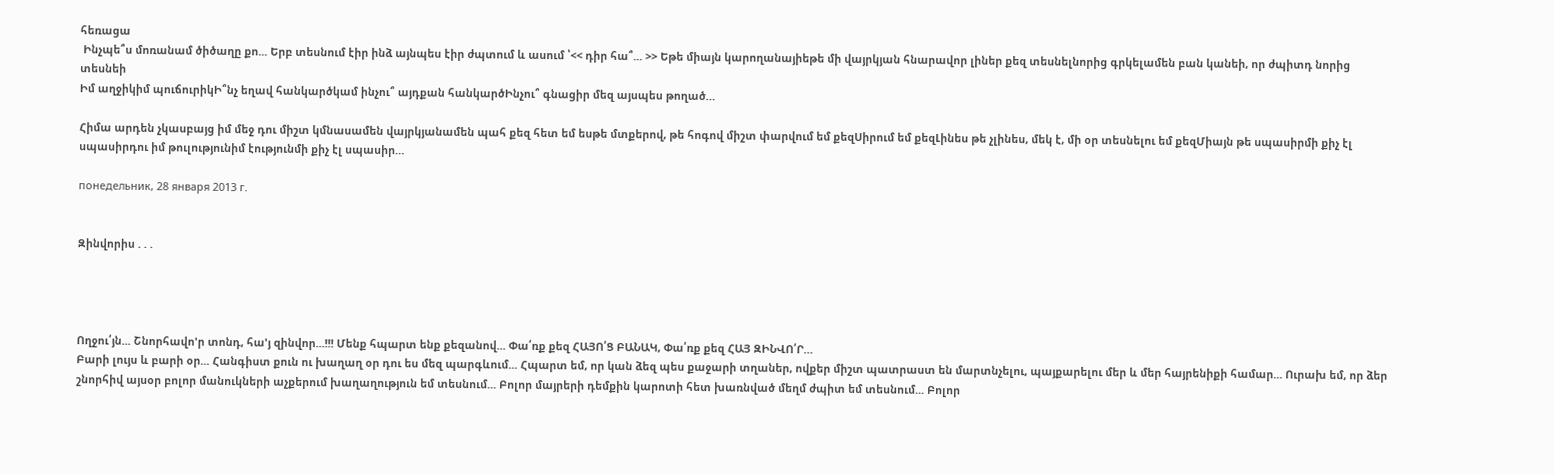հեռացա
 Ինչպե՞ս մոռանամ ծիծաղը քո... Երբ տեսնում էիր ինձ այնպես էիր ժպտում և ասում ՝<< դիր հա՞... >> Եթե միայն կարողանայիեթե մի վայրկյան հնարավոր լիներ քեզ տեսնելնորից գրկելամեն բան կանեի, որ ժպիտդ նորից տեսնեի
Իմ աղջիկիմ պուճուրիկԻ՞նչ եղավ հանկարծկամ ինչու՞ այդքան հանկարծԻնչու՞ գնացիր մեզ այսպես թողած…

Հիմա արդեն չկասբայց իմ մեջ դու միշտ կմնասամեն վայրկյանամեն պահ քեզ հետ եմ եսթե մտքերով, թե հոգով միշտ փարվում եմ քեզՍիրում եմ քեզԼինես թե չլինես, մեկ է, մի օր տեսնելու եմ քեզՄիայն թե սպասիրմի քիչ էլ սպասիրդու իմ թուլությունիմ էությունմի քիչ էլ սպասիր…

понедельник, 28 января 2013 г.


Զինվորիս . . .




Ողջու՛յն... Շնորհավո'ր տոնդ, հա'յ զինվոր...!!! Մենք հպարտ ենք քեզանով... Փա՛ռք քեզ ՀԱՅՈ՛Ց ԲԱՆԱԿ, Փա՛ռք քեզ ՀԱՅ ԶԻՆՎՈ՛Ր…
Բարի լույս և բարի օր... Հանգիստ քուն ու խաղաղ օր դու ես մեզ պարգևում... Հպարտ եմ, որ կան ձեզ պես քաջարի տղաներ, ովքեր միշտ պատրաստ են մարտնչելու, պայքարելու մեր և մեր հայրենիքի համար... Ուրախ եմ, որ ձեր շնորհիվ այսօր բոլոր մանուկների աչքերում խաղաղություն եմ տեսնում... Բոլոր մայրերի դեմքին կարոտի հետ խառնված մեղմ ժպիտ եմ տեսնում... Բոլոր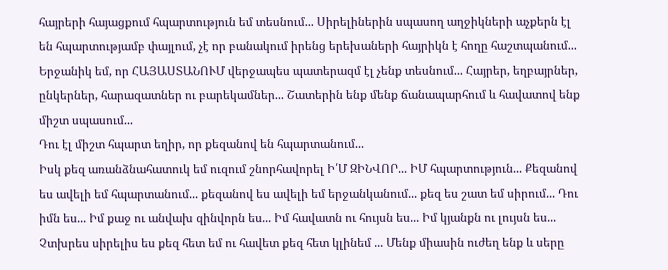հայրերի հայացքում հպարտություն եմ տեսնում... Սիրելիներին սպասող աղջիկների աչքերն էլ են հպարտությամբ փայլում, չէ որ բանակում իրենց երեխաների հայրիկն է հողը հաշտպանում... Երջանիկ եմ, որ ՀԱՅԱՍՏԱՆՈՒՄ վերջապես պատերազմ էլ չենք տեսնում... Հայրեր, եղբայրներ, ընկերներ, հարազատներ ու բարեկամներ... Շատերին ենք մենք ճանապարհում և հավատով ենք միշտ սպասում...
Դու էլ միշտ հպարտ եղիր, որ քեզանով են հպարտանում...
Իսկ քեզ առանձնահատուկ եմ ուզում շնորհավորել Ի՛Մ ԶԻՆՎՈՐ... ԻՄ հպարտություն... Քեզանով ես ավելի եմ հպարտանում... քեզանով ես ավելի եմ երջանկանում... քեզ ես շատ եմ սիրում... Դու իմն ես... Իմ քաջ ու անվախ զինվորն ես... Իմ հավատն ու հույսն ես... Իմ կյանքն ու լույսն ես... Չտխրես սիրելիս ես քեզ հետ եմ ու հավետ քեզ հետ կլինեմ ... Մենք միասին ուժեղ ենք և սերը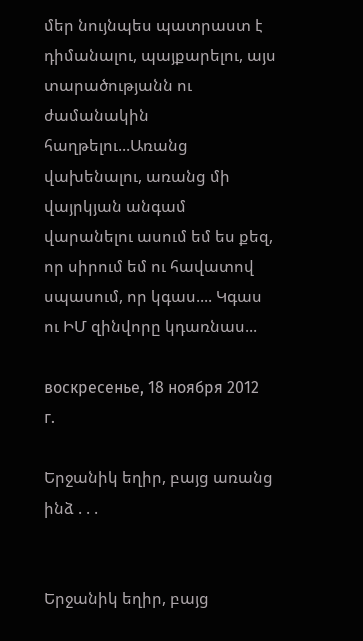մեր նույնպես պատրաստ է դիմանալու, պայքարելու, այս տարածությանն ու ժամանակին հաղթելու...Առանց վախենալու, առանց մի վայրկյան անգամ վարանելու ասում եմ ես քեզ, որ սիրում եմ ու հավատով սպասում, որ կգաս.... Կգաս ու ԻՄ զինվորը կդառնաս...

воскресенье, 18 ноября 2012 г.

Երջանիկ եղիր, բայց առանց ինձ . . .


Երջանիկ եղիր, բայց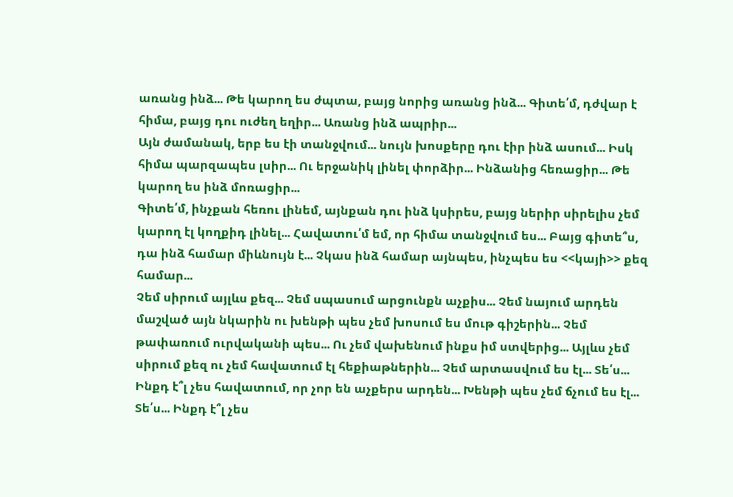առանց ինձ... Թե կարող ես ժպտա, բայց նորից առանց ինձ... Գիտե՛մ, դժվար է հիմա, բայց դու ուժեղ եղիր... Առանց ինձ ապրիր...
Այն ժամանակ, երբ ես էի տանջվում... նույն խոսքերը դու էիր ինձ ասում... Իսկ հիմա պարզապես լսիր... Ու երջանիկ լինել փորձիր... Ինձանից հեռացիր... Թե կարող ես ինձ մոռացիր...
Գիտե՛մ, ինչքան հեռու լինեմ, այնքան դու ինձ կսիրես, բայց ներիր սիրելիս չեմ կարող էլ կողքիդ լինել... Հավատու՛մ եմ, որ հիմա տանջվում ես... Բայց գիտե՞ս, դա ինձ համար միևնույն է... Չկաս ինձ համար այնպես, ինչպես ես <<կայի>> քեզ համար...
Չեմ սիրում այլևս քեզ... Չեմ սպասում արցունքն աչքիս... Չեմ նայում արդեն մաշված այն նկարին ու խենթի պես չեմ խոսում ես մութ գիշերին... Չեմ թափառում ուրվականի պես... Ու չեմ վախենում ինքս իմ ստվերից... Այլևս չեմ սիրում քեզ ու չեմ հավատում էլ հեքիաթներին... Չեմ արտասվում ես էլ... Տե՛ս... Ինքդ է՞լ չես հավատում, որ չոր են աչքերս արդեն... Խենթի պես չեմ ճչում ես էլ... Տե՛ս... Ինքդ է՞լ չես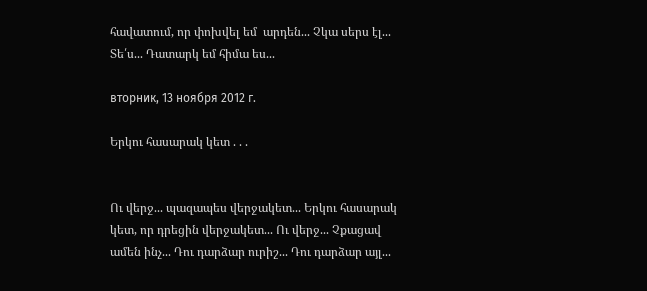հավատում, որ փոխվել եմ  արդեն... Չկա սերս էլ... Տե՛ս... Դատարկ եմ հիմա ես...

вторник, 13 ноября 2012 г.

Երկու հասարակ կետ . . .


Ու վերջ... պազապես վերջակետ... Երկու հասարակ կետ, որ դրեցին վերջակետ... Ու վերջ... Չքացավ ամեն ինչ... Դու դարձար ուրիշ... Դու դարձար այլ...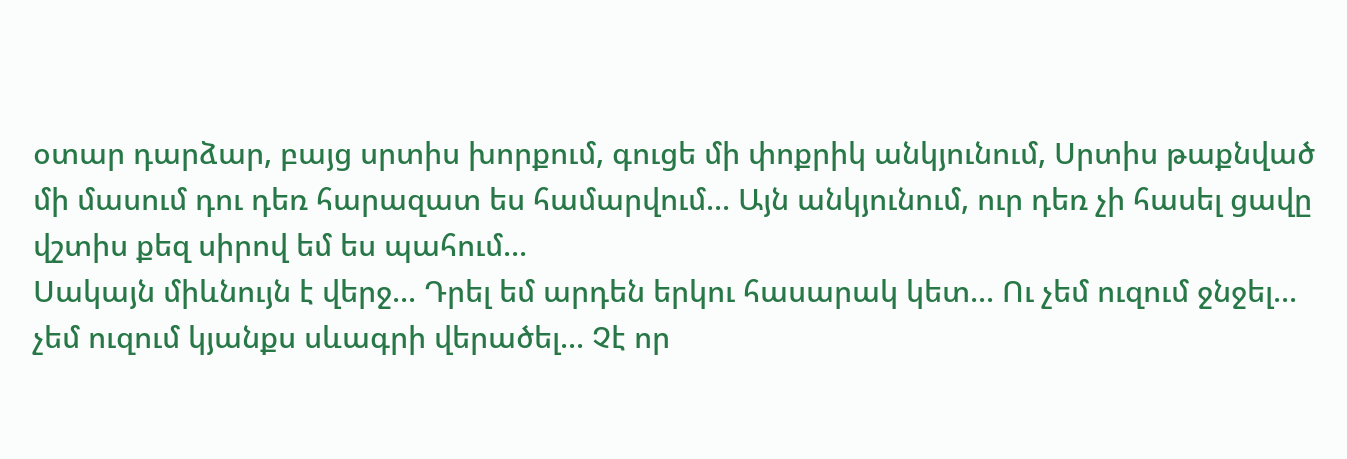օտար դարձար, բայց սրտիս խորքում, գուցե մի փոքրիկ անկյունում, Սրտիս թաքնված մի մասում դու դեռ հարազատ ես համարվում... Այն անկյունում, ուր դեռ չի հասել ցավը վշտիս քեզ սիրով եմ ես պահում...
Սակայն միևնույն է վերջ... Դրել եմ արդեն երկու հասարակ կետ... Ու չեմ ուզում ջնջել... չեմ ուզում կյանքս սևագրի վերածել... Չէ որ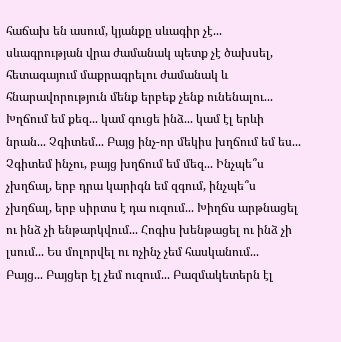հաճախ են ասում, կյանքը սևագիր չէ... սևագրության վրա ժամանակ պետք չէ ծախսել, հետագայում մաքրագրելու ժամանակ և հնարավորություն մենք երբեք չենք ունենալու...
Խղճում եմ քեզ... կամ գուցե ինձ... կամ էլ երևի նրան... Չգիտեմ... Բայց ինչ-որ մեկիս խղճում եմ ես... Չգիտեմ ինչու, բայց խղճում եմ մեզ... Ինչպե՞ս չխղճալ, երբ դրա կարիգն եմ զգում, ինչպե՞ս չխղճալ, երբ սիրտս է դա ուզում... Խիղճս արթնացել ու ինձ չի ենթարկվում... Հոգիս խենթացել ու ինձ չի լսում... Ես մոլորվել ու ոչինչ չեմ հասկանում...
Բայց... Բայցեր էլ չեմ ուզում... Բազմակետերն էլ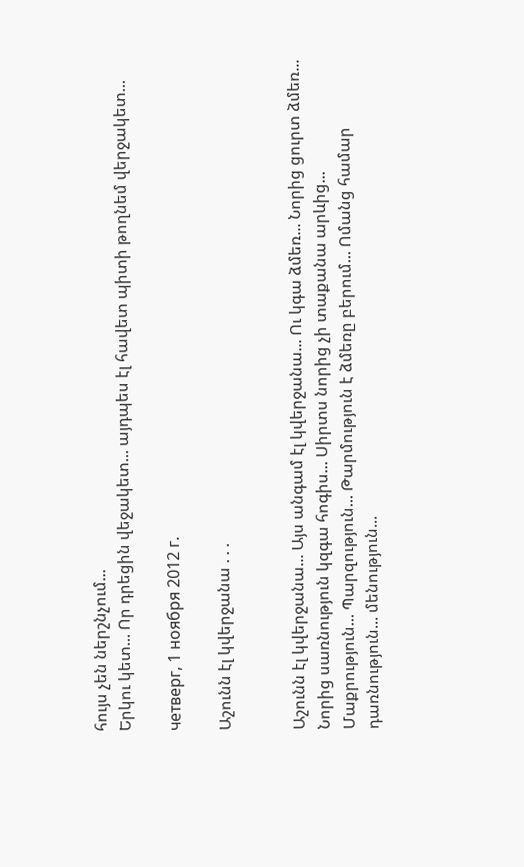հույս չեն ներշնչում...
Երկու կետ... Որ դրեցին վեջակետ... այդպես էլ հավետ պիտի թողնեմ վերջակետ...

четверг, 1 ноября 2012 г.

Աշունն էլ կվերջանա . . .


Աշունն էլ կվերջանա... Այս անգամ էլ կվերջանա... Ու կգա ձմեռ... Նորից ցուրտ ձմեռ... Նորից սառնություն կզգա հոգիս... Սիրտս նորից չի տաքանա արևից...
Մաքրություն... Պարզություն... Թարմություն է ձմեռը բերում... Ոմանց համար դառնություն... մենություն...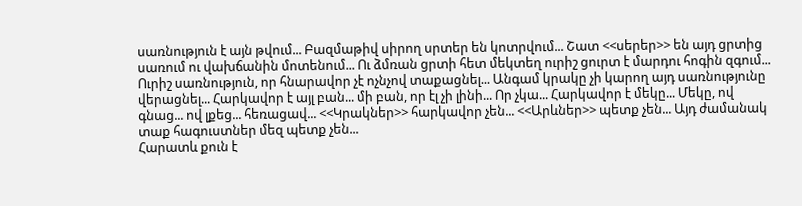սառնություն է այն թվում... Բազմաթիվ սիրող սրտեր են կոտրվում... Շատ <<սերեր>> են այդ ցրտից սառում ու վախճանին մոտենում... Ու ձմռան ցրտի հետ մեկտեղ ուրիշ ցուրտ է մարդու հոգին զգում... Ուրիշ սառնություն, որ հնարավոր չէ ոչնչով տաքացնել... Անգամ կրակը չի կարող այդ սառնությունը վերացնել... Հարկավոր է այլ բան... մի բան, որ էլ չի լինի... Որ չկա... Հարկավոր է մեկը... Մեկը, ով գնաց... ով լքեց... հեռացավ... <<Կրակներ>> հարկավոր չեն... <<Արևներ>> պետք չեն... Այդ ժամանակ տաք հագուստներ մեզ պետք չեն...
Հարատև քուն է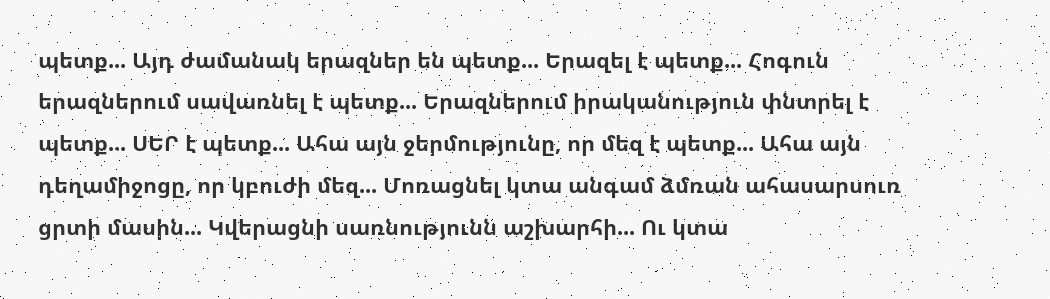պետք... Այդ ժամանակ երազներ են պետք... Երազել է պետք... Հոգուն երազներում սավառնել է պետք... Երազներում իրականություն փնտրել է պետք... ՍԵՐ է պետք... Ահա այն ջերմությունը, որ մեզ է պետք... Ահա այն դեղամիջոցը, որ կբուժի մեզ... Մոռացնել կտա անգամ ձմռան ահասարսուռ ցրտի մասին... Կվերացնի սառնությունն աշխարհի... Ու կտա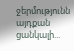ջերմությունն այդքան ցանկալի...